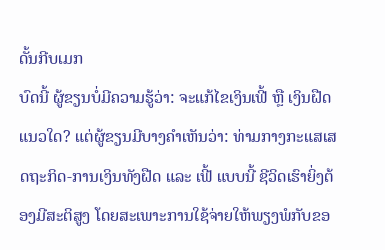ດັ້ນກີບເມກ
ບົດນີ້ ຜູ້ຂຽນບໍ່ມີຄວາມຮູ້ວ່າ: ຈະແກ້ໄຂເງິນເຟີ້ ຫຼື ເງິນຝືດແນວໃດ? ແຕ່ຜູ້ຂຽນມີບາງຄໍາເຫັນວ່າ: ທ່າມກາງກະແສເສດຖະກິດ-ການເງິນທັງຝືດ ແລະ ເຟີ້ ແບບນີ້ ຊີວິດເຮົາຍິ່ງຕ້ອງມີສະຕິສູງ ໂດຍສະເພາະການໃຊ້ຈ່າຍໃຫ້ພຽງພໍກັບຂອ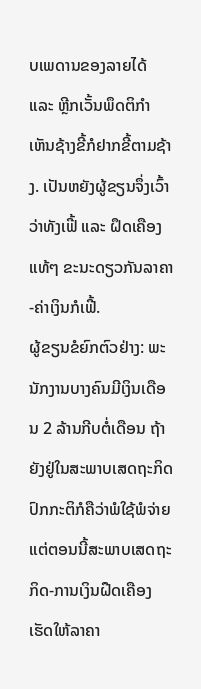ບເພດານຂອງລາຍໄດ້ ແລະ ຫຼີກເວັ້ນພຶດຕິກໍາເຫັນຊ້າງຂີ້ກໍຢາກຂີ້ຕາມຊ້າງ. ເປັນຫຍັງຜູ້ຂຽນຈຶ່ງເວົ້າວ່າທັງເຟີ້ ແລະ ຝຶດເຄືອງແທ້ໆ ຂະນະດຽວກັນລາຄາ-ຄ່າເງິນກໍເຟີ້.
ຜູ້ຂຽນຂໍຍົກຕົວຢ່າງ: ພະນັກງານບາງຄົນມີເງິນເດືອນ 2 ລ້ານກີບຕໍ່ເດືອນ ຖ້າຍັງຢູ່ໃນສະພາບເສດຖະກິດປົກກະຕິກໍຄືວ່າພໍໃຊ້ພໍຈ່າຍ ແຕ່ຕອນນີ້ສະພາບເສດຖະກິດ-ການເງິນຝືດເຄືອງເຮັດໃຫ້ລາຄາ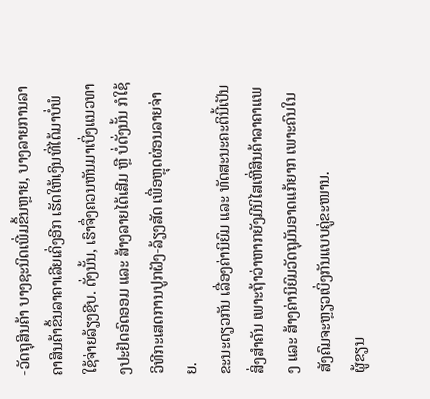-ວັດຖຸສິນຄ້າ ບາງຊະນິດເພີ່ມຂຶ້ນຫຼາຍ, ບາງລາຍການລາຄາສິນຄ້າຂຶ້ນລາຄາເລີຍເຄິ່ງອີກ ເຮັດໃຫ້ເງິນທີ່ໄດ້ມາບໍ່ພໍໃຊ້ຈ່າຍລ້ຽງຊີບ. ດັ່ງນັ້ນ, ເຮົາຈຶ່ງຄວນຫັນມາເບິ່ງແນວທາງປະຢັດອົດອອມ ແລະ ສ້າງລາຍໄດ້ເສີມ ຫຼື ບໍ່ດັ່ງນັ້ນ ກໍໃຊ້ວິທີກະເສດການປູກຝັງ-ລ້ຽງສັດ ເພື່ອຫຼຸດຜ່ອນລາຍຈ່າຍ.
ຂະນະດຽວກັນ ເລື່ອງຄ່ານິຍົມ ແລະ ທັດສະນະຄະຕິນີ້ເປັນສິ່ງສໍາຄັນ ເພາະຖ້າວ່າຫາກຍັງມີນິໄສເຫີ່ສິນຄ້າລາຄາແພງ ແລະ ສ້າງຄ່ານິຍົມວັດຖຸມັນອາດແກ້ຍາກ ເພາະຄົນໃນສັງຄົມຈະຫຼຽວເບິ່ງກັນແບບຄູ່ຂະໜານ.
ຜູ້ຂຽນ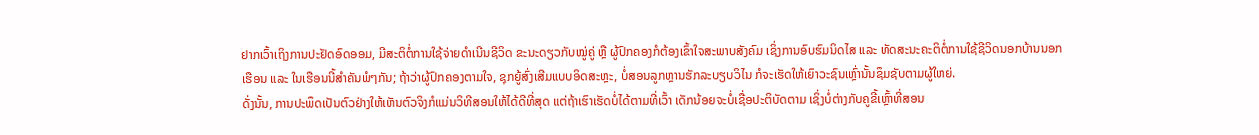ຢາກເວົ້າເຖິງການປະຢັດອົດອອມ, ມີສະຕິຕໍ່ການໃຊ້ຈ່າຍດໍາເນີນຊີວິດ ຂະນະດຽວກັບໝູ່ຄູ່ ຫຼື ຜູ້ປົກຄອງກໍຕ້ອງເຂົ້າໃຈສະພາບສັງຄົມ ເຊິ່ງການອົບຮົມນິດໄສ ແລະ ທັດສະນະຄະຕິຕໍ່ການໃຊ້ຊີວິດນອກບ້ານນອກເຮືອນ ແລະ ໃນເຮືອນນີ້ສໍາຄັນພໍໆກັນ; ຖ້າວ່າຜູ້ປົກຄອງຕາມໃຈ, ຊຸກຍູ້ສົ່ງເສີມແບບອິດສະຫຼະ, ບໍ່ສອນລູກຫຼານຮັກລະບຽບວິໄນ ກໍຈະເຮັດໃຫ້ເຍົາວະຊົນເຫຼົ່ານັ້ນຊຶມຊັບຕາມຜູ້ໃຫຍ່.
ດັ່ງນັ້ນ, ການປະພຶດເປັນຕົວຢ່າງໃຫ້ເຫັນຕົວຈິງກໍແມ່ນວິທີສອນໃຫ້ໄດ້ດີທີ່ສຸດ ແຕ່ຖ້າເຮົາເຮັດບໍ່ໄດ້ຕາມທີ່ເວົ້າ ເດັກນ້ອຍຈະບໍ່ເຊື່ອປະຕິບັດຕາມ ເຊິ່ງບໍ່ຕ່າງກັບຄູຂີ້ເຫຼົ້າທີ່ສອນ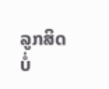ລູກສິດບໍ່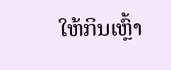ໃຫ້ກິນເຫຼົ້າ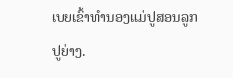ເບຍເຂົ້າທໍານອງແມ່ປູສອນລູກປູຍ່າງ.